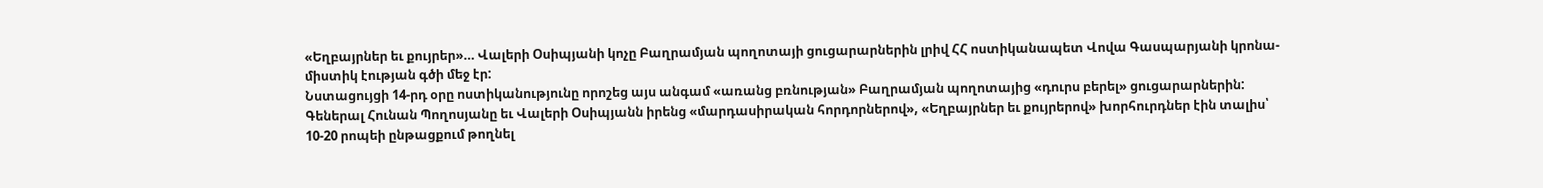«Եղբայրներ եւ քույրեր»… Վալերի Օսիպյանի կոչը Բաղրամյան պողոտայի ցուցարարներին լրիվ ՀՀ ոստիկանապետ Վովա Գասպարյանի կրոնա-միստիկ էության գծի մեջ էր:
Նստացույցի 14-րդ օրը ոստիկանությունը որոշեց այս անգամ «առանց բռնության» Բաղրամյան պողոտայից «դուրս բերել» ցուցարարներին: Գեներալ Հունան Պողոսյանը եւ Վալերի Օսիպյանն իրենց «մարդասիրական հորդորներով», «Եղբայրներ եւ քույրերով» խորհուրդներ էին տալիս՝ 10-20 րոպեի ընթացքում թողնել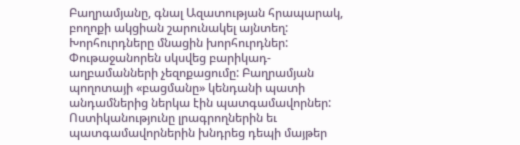Բաղրամյանը, գնալ Ազատության հրապարակ, բողոքի ակցիան շարունակել այնտեղ: Խորհուրդները մնացին խորհուրդներ: Փութաջանորեն սկսվեց բարիկադ-աղբամանների չեզոքացումը: Բաղրամյան պողոտայի «բացմանը» կենդանի պատի անդամներից ներկա էին պատգամավորներ: Ոստիկանությունը լրագրողներին եւ պատգամավորներին խնդրեց դեպի մայթեր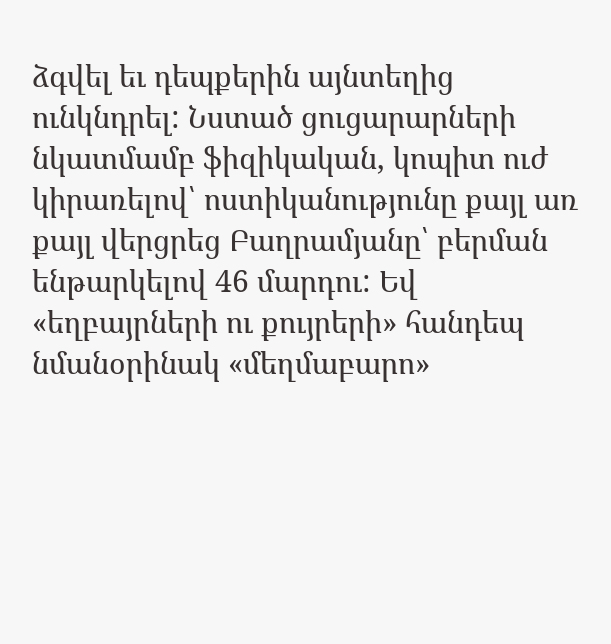ձգվել եւ դեպքերին այնտեղից ունկնդրել: Նստած ցուցարարների նկատմամբ ֆիզիկական, կոպիտ ուժ կիրառելով՝ ոստիկանությունը քայլ առ քայլ վերցրեց Բաղրամյանը՝ բերման ենթարկելով 46 մարդու: Եվ «եղբայրների ու քույրերի» հանդեպ նմանօրինակ «մեղմաբարո»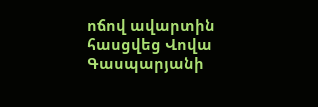ոճով ավարտին հասցվեց Վովա Գասպարյանի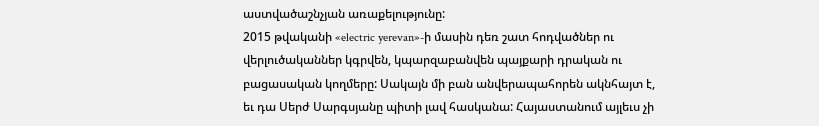աստվածաշնչյան առաքելությունը:
2015 թվականի «electric yerevan»-ի մասին դեռ շատ հոդվածներ ու վերլուծականներ կգրվեն, կպարզաբանվեն պայքարի դրական ու բացասական կողմերը: Սակայն մի բան անվերապահորեն ակնհայտ է, եւ դա Սերժ Սարգսյանը պիտի լավ հասկանա: Հայաստանում այլեւս չի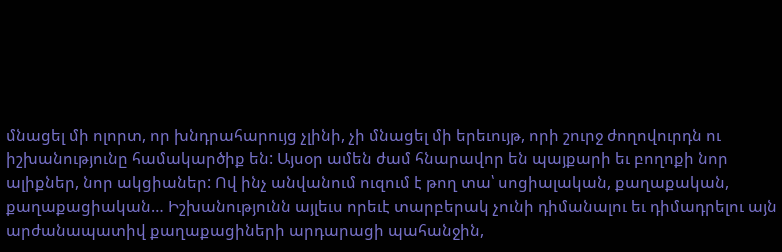մնացել մի ոլորտ, որ խնդրահարույց չլինի, չի մնացել մի երեւույթ, որի շուրջ ժողովուրդն ու իշխանությունը համակարծիք են: Այսօր ամեն ժամ հնարավոր են պայքարի եւ բողոքի նոր ալիքներ, նոր ակցիաներ: Ով ինչ անվանում ուզում է թող տա՝ սոցիալական, քաղաքական, քաղաքացիական… Իշխանությունն այլեւս որեւէ տարբերակ չունի դիմանալու եւ դիմադրելու այն արժանապատիվ քաղաքացիների արդարացի պահանջին,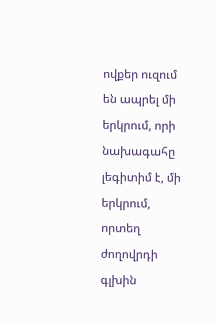ովքեր ուզում են ապրել մի երկրում, որի նախագահը լեգիտիմ է, մի երկրում, որտեղ ժողովրդի գլխին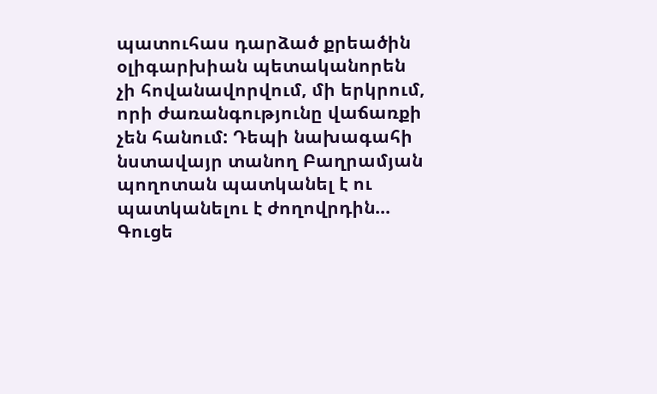պատուհաս դարձած քրեածին օլիգարխիան պետականորեն չի հովանավորվում, մի երկրում, որի ժառանգությունը վաճառքի չեն հանում: Դեպի նախագահի նստավայր տանող Բաղրամյան պողոտան պատկանել է ու պատկանելու է ժողովրդին… Գուցե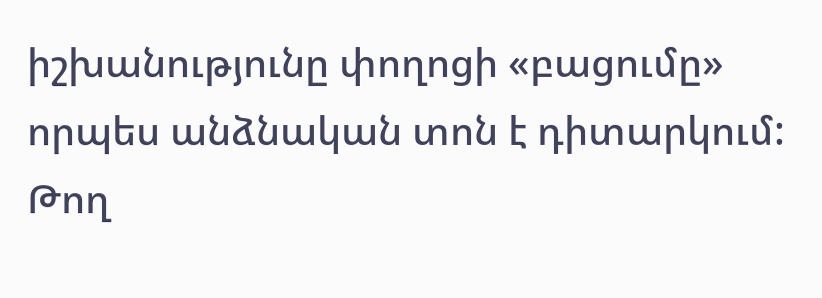իշխանությունը փողոցի «բացումը» որպես անձնական տոն է դիտարկում: Թող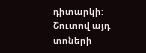դիտարկի: Շուտով այդ տոների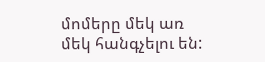մոմերը մեկ առ մեկ հանգչելու են: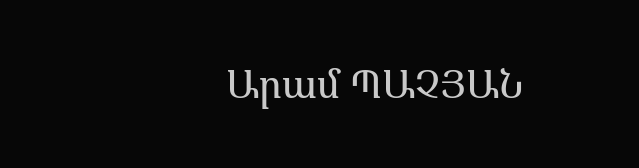Արամ ՊԱՉՅԱՆ